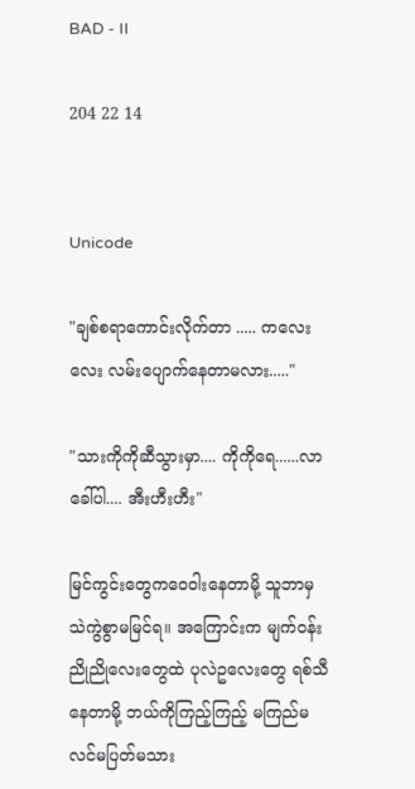BAD - II

204 22 14


Unicode

"ချစ်စရာကောင်းလိုက်တာ ..... ကလေးလေး လမ်းပျောက်နေတာမလား....."

"သားကိုကိုဆီသွားမှာ.... ကိုကိုရေ......လာခေါ်ပါ.... အီးဟီးဟီး"

မြင်ကွင်းတွေကဝေဝါးနေတာမို့ သူဘာမှ သဲကွဲစွာမမြင်ရ။ အကြောင်းက မျက်ဝန်းညိုညိုလေးတွေထဲ ပုလဲဥလေးတွေ ရစ်သီနေတာမို့ ဘယ်ကိုကြည့်ကြည့် မကြည်မလင်မပြတ်မသား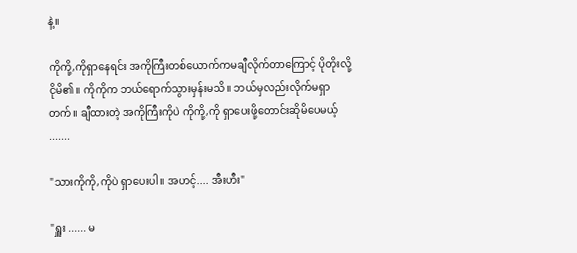နဲ့။

ကိုကို့,ကိုရှာနေရင်း အကိုကြီးတစ်ယောက်ကမချီလိုက်တာကြောင့် ပိုတိုးလို့ငိုမိ၏။ ကိုကိုက ဘယ်ရောက်သွားမှန်းမသိ။ ဘယ်မှလည်းလိုက်မရှာတက်။ ချီထားတဲ့ အကိုကြီးကိုပဲ ကိုကို့,ကို ရှာပေးဖို့တောင်းဆိုမိပေမယ့် .......

"သားကိုကို,ကိုပဲ ရှာပေးပါ။ အဟင့်.... အီးဟီး"

"ရှူး ...... မ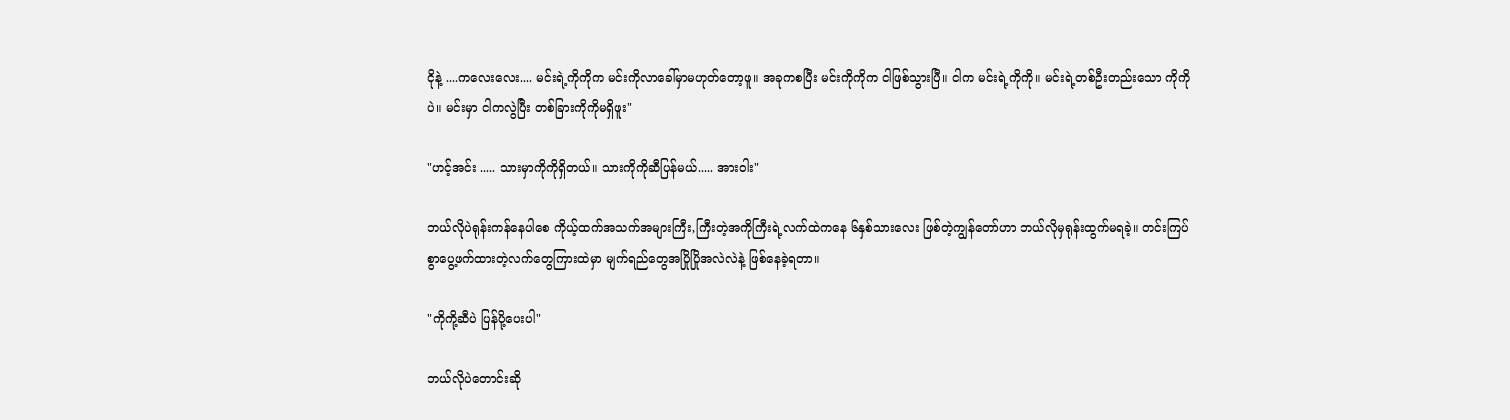ငိုနဲ့ ....ကလေးလေး.... မင်းရဲ့ကိုကိုက မင်းကိုလာခေါ်မှာမဟုတ်တော့ဖူ။ အခုကစပြီး မင်းကိုကိုက ငါဖြစ်သွားပြီ။ ငါက မင်းရဲ့ကိုကို။ မင်းရဲ့တစ်ဦးတည်းသော ကိုကိုပဲ။ မင်းမှာ ငါကလွဲပြီး တစ်ခြားကိုကိုမရှိဖူး"

"ဟင့်အင်း ..... သားမှာကိုကိုရှိတယ်။ သားကိုကိုဆီပြန်မယ်..... အားဝါး"

ဘယ်လိုပဲရုန်းကန်နေပါစေ ကိုယ့်ထက်အသက်အများကြီး,ကြီးတဲ့အကိုကြီးရဲ့လက်ထဲကနေ ၆နှစ်သားလေး ဖြစ်တဲ့ကျွန်တော်ဟာ ဘယ်လိုမှရုန်းထွက်မရခဲ့။ တင်းကြပ်စွာပွေ့ဖက်ထားတဲ့လက်တွေကြားထဲမှာ မျက်ရည်တွေအပြိုပြိုအလဲလဲနဲ့ ဖြစ်နေခဲ့ရတာ။

"ကိုကို့ဆီပဲ ပြန်ပို့ပေးပါ"

ဘယ်လိုပဲတောင်းဆို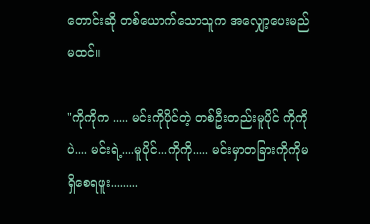တောင်းဆို တစ်ယောက်သောသူက အလျှော့ပေးမည်မထင်။

"ကိုကိုက ..... မင်းကိုပိုင်တဲ့ တစ်ဦးတည်းမူပိုင် ကိုကိုပဲ.... မင်းရဲ့....မူပိုင်...ကိုကို..... မင်းမှာတခြားကိုကိုမရှိစေရဖူး.........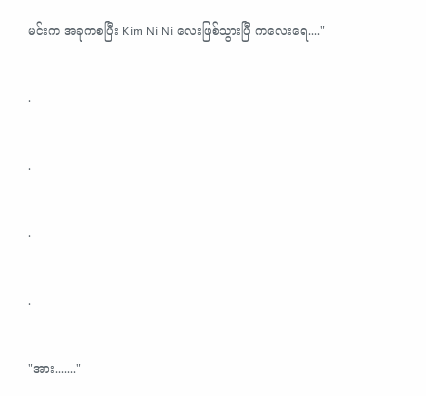မင်းက အခုကစပြီး Kim Ni Ni လေးဖြစ်သွားပြီ ကလေးရေ...."

.

.

.

.

"အား......."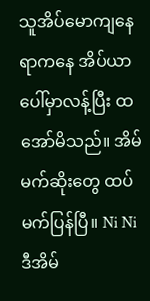သူအိပ်မောကျနေရာကနေ အိပ်ယာပေါ်မှာလန့်ပြီး ထအော်မိသည်။ အိမ်မက်ဆိုးတွေ ထပ်မက်ပြန်ပြီ။ Ni Ni ဒီအိမ်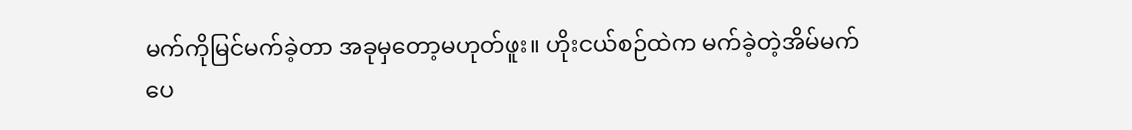မက်ကိုမြင်မက်ခဲ့တာ အခုမှတော့မဟုတ်ဖူး။ ဟိုးငယ်စဉ်ထဲက မက်ခဲ့တဲ့အိမ်မက်ပေ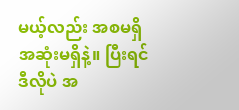မယ့်လည်း အစမရှိအဆုံးမရှိနဲ့။ ပြီးရင်ဒီလိုပဲ အ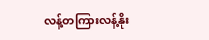လန့်တကြားလန့်နိုး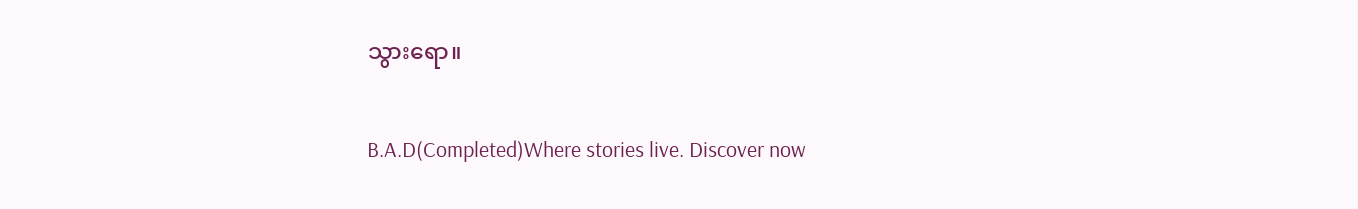သွားရော။

B.A.D(Completed)Where stories live. Discover now